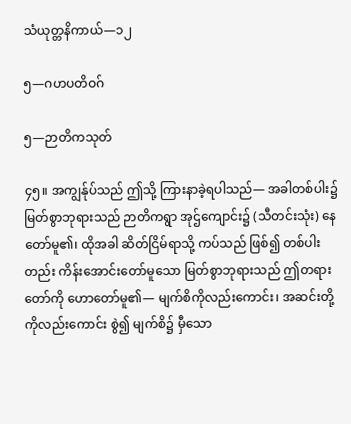သံယုတ္တနိကာယ်—၁၂

၅—ဂဟပတိဝဂ်

၅—ဉာတိကသုတ်

၄၅။ အကျွန်ုပ်သည် ဤသို့ ကြားနာခဲ့ရပါသည်— အခါတစ်ပါး၌ မြတ်စွာဘုရားသည် ဉာတိကရွာ အုဌ်ကျောင်း၌ (သီတင်းသုံး) နေတော်မူ၏၊ ထိုအခါ ဆိတ်ငြိမ်ရာသို့ ကပ်သည် ဖြစ်၍ တစ်ပါးတည်း ကိန်းအောင်းတော်မူသော မြတ်စွာဘုရားသည် ဤတရားတော်ကို ဟောတော်မူ၏— မျက်စိကိုလည်းကောင်း၊ အဆင်းတို့ကိုလည်းကောင်း စွဲ၍ မျက်စိ၌ မှီသော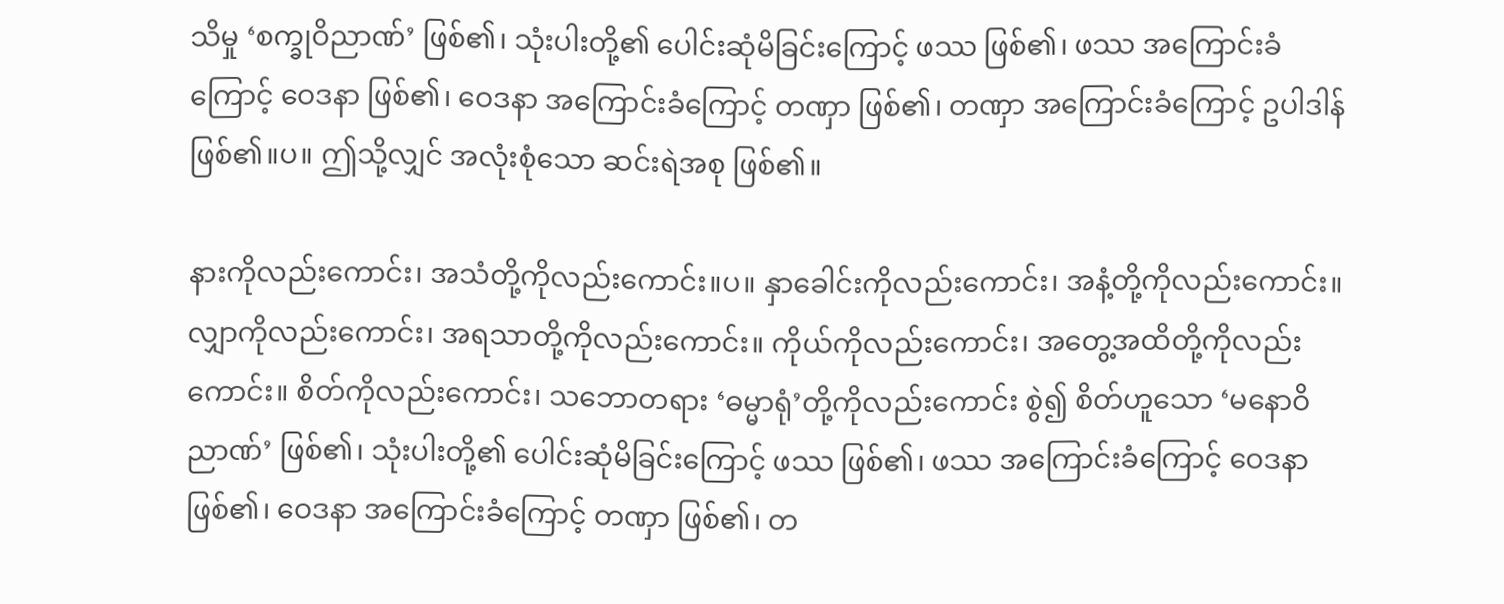သိမှု ‘စက္ခုဝိညာဏ်’ ဖြစ်၏၊ သုံးပါးတို့၏ ပေါင်းဆုံမိခြင်းကြောင့် ဖဿ ဖြစ်၏၊ ဖဿ အကြောင်းခံကြောင့် ဝေဒနာ ဖြစ်၏၊ ဝေဒနာ အကြောင်းခံကြောင့် တဏှာ ဖြစ်၏၊ တဏှာ အကြောင်းခံကြောင့် ဥပါဒါန် ဖြစ်၏။ပ။ ဤသို့လျှင် အလုံးစုံသော ဆင်းရဲအစု ဖြစ်၏။

နားကိုလည်းကောင်း၊ အသံတို့ကိုလည်းကောင်း။ပ။ နှာခေါင်းကိုလည်းကောင်း၊ အနံ့တို့ကိုလည်းကောင်း။ လျှာကိုလည်းကောင်း၊ အရသာတို့ကိုလည်းကောင်း။ ကိုယ်ကိုလည်းကောင်း၊ အတွေ့အထိတို့ကိုလည်းကောင်း။ စိတ်ကိုလည်းကောင်း၊ သဘောတရား ‘ဓမ္မာရုံ’တို့ကိုလည်းကောင်း စွဲ၍ စိတ်ဟူသော ‘မနောဝိညာဏ်’ ဖြစ်၏၊ သုံးပါးတို့၏ ပေါင်းဆုံမိခြင်းကြောင့် ဖဿ ဖြစ်၏၊ ဖဿ အကြောင်းခံကြောင့် ဝေဒနာ ဖြစ်၏၊ ဝေဒနာ အကြောင်းခံကြောင့် တဏှာ ဖြစ်၏၊ တ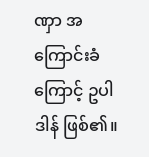ဏှာ အကြောင်းခံကြောင့် ဥပါဒါန် ဖြစ်၏။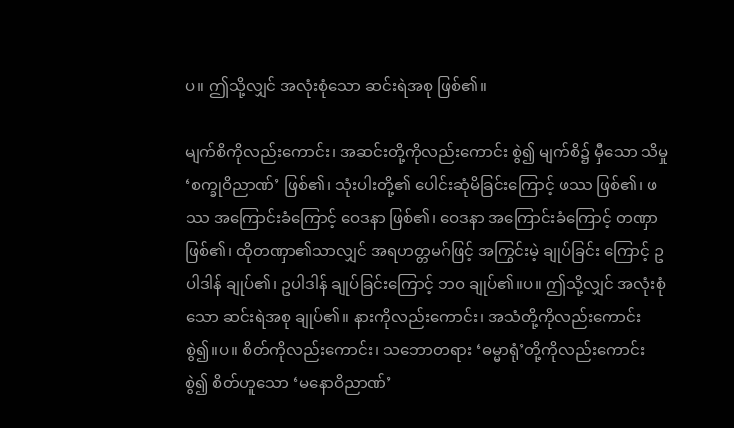ပ။ ဤသို့လျှင် အလုံးစုံသော ဆင်းရဲအစု ဖြစ်၏။

မျက်စိကိုလည်းကောင်း၊ အဆင်းတို့ကိုလည်းကောင်း စွဲ၍ မျက်စိ၌ မှီသော သိမှု ‘စက္ခုဝိညာဏ်’ ဖြစ်၏၊ သုံးပါးတို့၏ ပေါင်းဆုံမိခြင်းကြောင့် ဖဿ ဖြစ်၏၊ ဖဿ အကြောင်းခံကြောင့် ဝေဒနာ ဖြစ်၏၊ ဝေဒနာ အကြောင်းခံကြောင့် တဏှာ ဖြစ်၏၊ ထိုတဏှာ၏သာလျှင် အရဟတ္တမဂ်ဖြင့် အကြွင်းမဲ့ ချုပ်ခြင်း ကြောင့် ဥပါဒါန် ချုပ်၏၊ ဥပါဒါန် ချုပ်ခြင်းကြောင့် ဘဝ ချုပ်၏။ပ။ ဤသို့လျှင် အလုံးစုံသော ဆင်းရဲအစု ချုပ်၏။ နားကိုလည်းကောင်း၊ အသံတို့ကိုလည်းကောင်း စွဲ၍။ပ။ စိတ်ကိုလည်းကောင်း၊ သဘောတရား ‘ဓမ္မာရုံ’တို့ကိုလည်းကောင်း စွဲ၍ စိတ်ဟူသော ‘မနောဝိညာဏ်’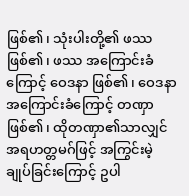ဖြစ်၏၊ သုံးပါးတို့၏ ဖဿ ဖြစ်၏၊ ဖဿ အကြောင်းခံကြောင့် ဝေဒနာ ဖြစ်၏၊ ဝေဒနာ အကြောင်းခံကြောင့် တဏှာ ဖြစ်၏၊ ထိုတဏှာ၏သာလျှင် အရဟတ္တမဂ်ဖြင့် အကြွင်းမဲ့ ချုပ်ခြင်းကြောင့် ဥပါ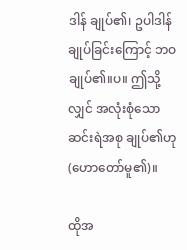ဒါန် ချုပ်၏၊ ဥပါဒါန် ချုပ်ခြင်းကြောင့် ဘဝ ချုပ်၏။ပ။ ဤသို့လျှင် အလုံးစုံသော ဆင်းရဲအစု ချုပ်၏ဟု (ဟောတော်မူ၏)။

ထိုအ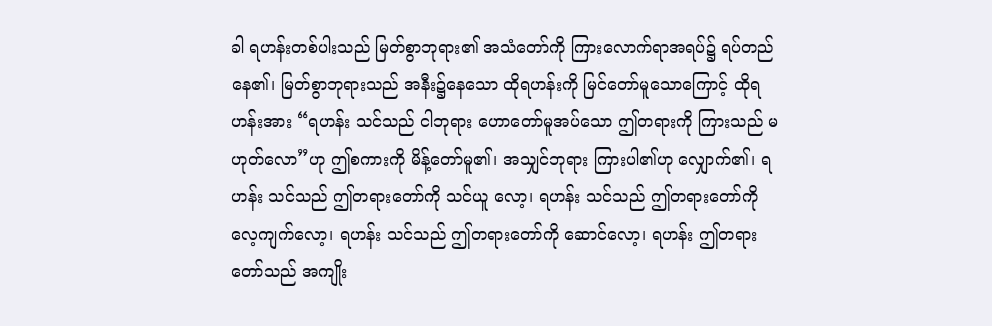ခါ ရဟန်းတစ်ပါးသည် မြတ်စွာဘုရား၏ အသံတော်ကို ကြားလောက်ရာအရပ်၌ ရပ်တည် နေ၏၊ မြတ်စွာဘုရားသည် အနီး၌နေသော ထိုရဟန်းကို မြင်တော်မူသောကြောင့် ထိုရဟန်းအား “ရဟန်း သင်သည် ငါဘုရား ဟောတော်မူအပ်သော ဤတရားကို ကြားသည် မဟုတ်လော”ဟု ဤစကားကို မိန့်တော်မူ၏၊ အသျှင်ဘုရား ကြားပါ၏ဟု လျှောက်၏၊ ရဟန်း သင်သည် ဤတရားတော်ကို သင်ယူ လော့၊ ရဟန်း သင်သည် ဤတရားတော်ကို လေ့ကျက်လော့၊ ရဟန်း သင်သည် ဤတရားတော်ကို ဆောင်လော့၊ ရဟန်း ဤတရားတော်သည် အကျိုး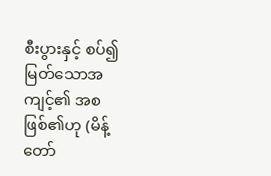စီးပွားနှင့် စပ်၍ မြတ်သောအကျင့်၏ အစဖြစ်၏ဟု (မိန့်တော်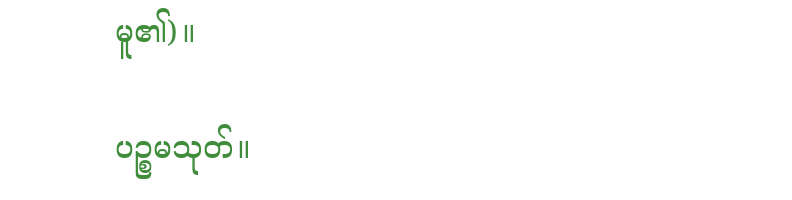မူ၏)။

ပဉ္စမသုတ်။